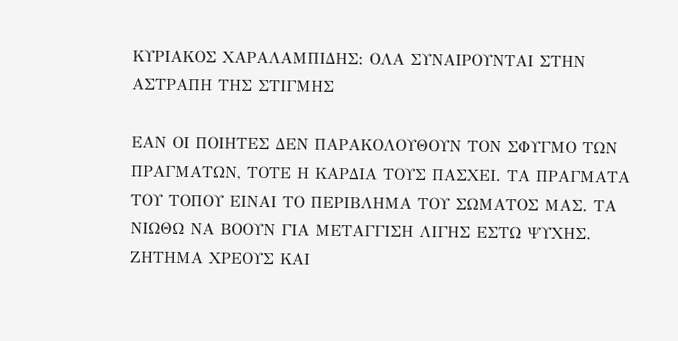ΚΥΡΙΑΚΟΣ ΧΑΡΑΛΑΜΠΙΔΗΣ: ΟΛΑ ΣΥΝΑΙΡΟΥΝΤΑΙ ΣΤΗΝ ΑΣΤΡΑΠΗ ΤΗΣ ΣΤΙΓΜΗΣ

ΕΑΝ ΟΙ ΠΟΙΗΤΕΣ ΔΕΝ ΠΑΡΑΚΟΛΟΥΘΟΥΝ ΤΟΝ ΣΦΥΓΜΟ ΤΩΝ ΠΡΑΓΜΑΤΩΝ, ΤΟΤΕ Η ΚΑΡΔΙΑ ΤΟΥΣ ΠΑΣΧΕΙ. ΤΑ ΠΡΑΓΜΑΤΑ ΤΟΥ ΤΟΠΟΥ ΕΙΝΑΙ ΤΟ ΠΕΡΙΒΛΗΜΑ ΤΟΥ ΣΩΜΑΤΟΣ ΜΑΣ. ΤΑ ΝΙΩΘΩ ΝΑ ΒΟΟΥΝ ΓΙΑ ΜΕΤΑΓΓΙΣΗ ΛΙΓΗΣ ΕΣΤΩ ΨΥΧΗΣ. ΖΗΤΗΜΑ ΧΡΕΟΥΣ ΚΑΙ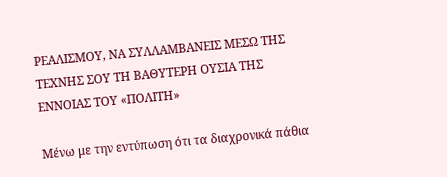ΡΕΑΛΙΣΜΟΥ, ΝΑ ΣΥΛΛΑΜΒΑΝΕΙΣ ΜΕΣΩ ΤΗΣ ΤΕΧΝΗΣ ΣΟΥ ΤΗ ΒΑΘΥΤΕΡΗ ΟΥΣΙΑ ΤΗΣ ΕΝΝΟΙΑΣ ΤΟΥ «ΠΟΛΙΤΗ»

Μένω με την εντύπωση ότι τα διαχρονικά πάθια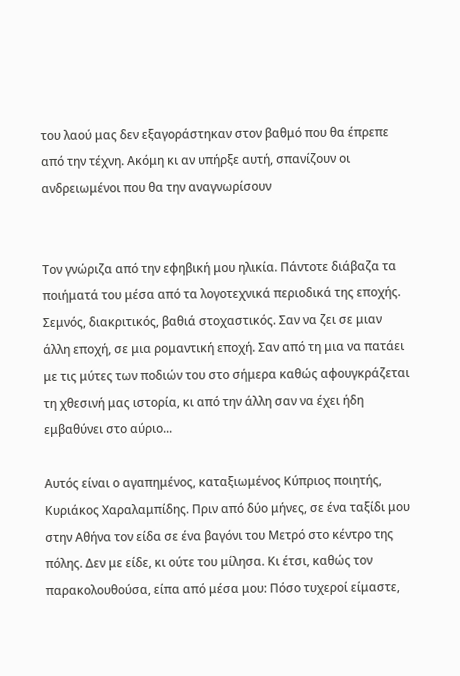του λαού μας δεν εξαγοράστηκαν στον βαθμό που θα έπρεπε από την τέχνη. Ακόμη κι αν υπήρξε αυτή, σπανίζουν οι ανδρειωμένοι που θα την αναγνωρίσουν


Τον γνώριζα από την εφηβική μου ηλικία. Πάντοτε διάβαζα τα ποιήματά του μέσα από τα λογοτεχνικά περιοδικά της εποχής. Σεμνός, διακριτικός, βαθιά στοχαστικός. Σαν να ζει σε μιαν άλλη εποχή, σε μια ρομαντική εποχή. Σαν από τη μια να πατάει με τις μύτες των ποδιών του στο σήμερα καθώς αφουγκράζεται τη χθεσινή μας ιστορία, κι από την άλλη σαν να έχει ήδη εμβαθύνει στο αύριο...

Αυτός είναι ο αγαπημένος, καταξιωμένος Κύπριος ποιητής, Κυριάκος Χαραλαμπίδης. Πριν από δύο μήνες, σε ένα ταξίδι μου στην Αθήνα τον είδα σε ένα βαγόνι του Μετρό στο κέντρο της πόλης. Δεν με είδε, κι ούτε του μίλησα. Κι έτσι, καθώς τον παρακολουθούσα, είπα από μέσα μου: Πόσο τυχεροί είμαστε,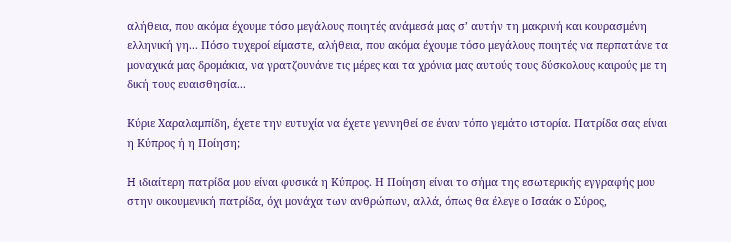αλήθεια, που ακόμα έχουμε τόσο μεγάλους ποιητές ανάμεσά μας σ’ αυτήν τη μακρινή και κουρασμένη ελληνική γη... Πόσο τυχεροί είμαστε, αλήθεια, που ακόμα έχουμε τόσο μεγάλους ποιητές να περπατάνε τα μοναχικά μας δρομάκια, να γρατζουνάνε τις μέρες και τα χρόνια μας αυτούς τους δύσκολους καιρούς με τη δική τους ευαισθησία...

Κύριε Χαραλαμπίδη, έχετε την ευτυχία να έχετε γεννηθεί σε έναν τόπο γεμάτο ιστορία. Πατρίδα σας είναι η Κύπρος ή η Ποίηση;

H ιδιαίτερη πατρίδα μου είναι φυσικά η Κύπρος. Η Ποίηση είναι το σήμα της εσωτερικής εγγραφής μου στην οικουμενική πατρίδα, όχι μονάχα των ανθρώπων, αλλά, όπως θα έλεγε ο Ισαάκ ο Σύρος,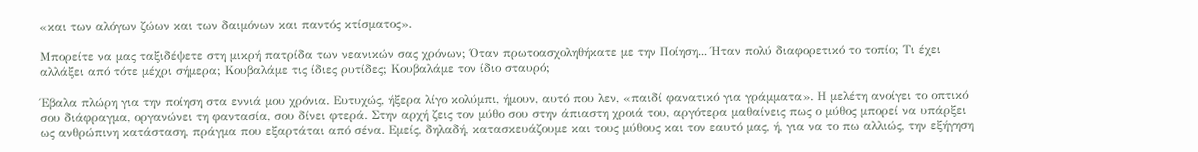«και των αλόγων ζώων και των δαιμόνων και παντός κτίσματος».

Μπορείτε να μας ταξιδέψετε στη μικρή πατρίδα των νεανικών σας χρόνων; Όταν πρωτοασχοληθήκατε με την Ποίηση... Ήταν πολύ διαφορετικό το τοπίο; Τι έχει αλλάξει από τότε μέχρι σήμερα; Κουβαλάμε τις ίδιες ρυτίδες; Κουβαλάμε τον ίδιο σταυρό;

Έβαλα πλώρη για την ποίηση στα εννιά μου χρόνια. Ευτυχώς, ήξερα λίγο κολύμπι, ήμουν, αυτό που λεν, «παιδί φανατικό για γράμματα». Η μελέτη ανοίγει το οπτικό σου διάφραγμα, οργανώνει τη φαντασία, σου δίνει φτερά. Στην αρχή ζεις τον μύθο σου στην άπιαστη χροιά του, αργότερα μαθαίνεις πως ο μύθος μπορεί να υπάρξει ως ανθρώπινη κατάσταση, πράγμα που εξαρτάται από σένα. Εμείς, δηλαδή, κατασκευάζουμε και τους μύθους και τον εαυτό μας, ή, για να το πω αλλιώς, την εξήγηση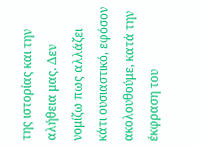της ιστορίας και την αλήθεια μας. Δεν νομίζω πως αλλάζει κάτι ουσιαστικό, εφόσον ακολουθούμε, κατά την έκφραση του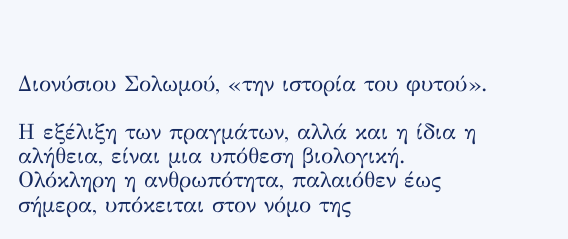Διονύσιου Σολωμού, «την ιστορία του φυτού».

Η εξέλιξη των πραγμάτων, αλλά και η ίδια η αλήθεια, είναι μια υπόθεση βιολογική. Ολόκληρη η ανθρωπότητα, παλαιόθεν έως σήμερα, υπόκειται στον νόμο της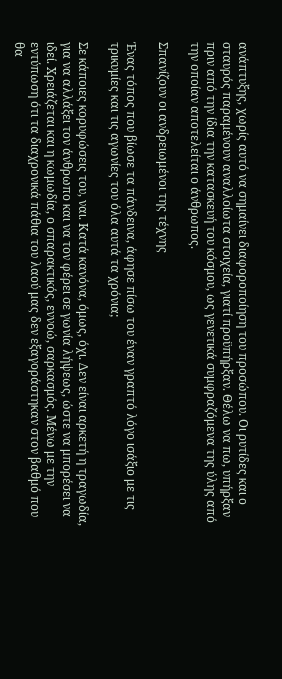ανάπτυξης, χωρίς αυτό να σημαίνει διαφοροποίηση του προσώπου. Οι ρυτίδες και ο σταυρός παραμένουν αναλλοίωτα στοιχεία, γιατί προϋπήρξαν. Θέλω να πω, υπήρξαν πριν από την ίδια την κατασκευή του κόσμου, ως γενετικά συμφραζόμενα της ύλης από την οποίαν αποτελείται ο άνθρωπος.

Σπανίζουν οι ανδρειωμένοι της τέχνης

Ένας τόπος που βίωσε τα πάνδεινα, άφησε πίσω του έναν γραπτό λόγο ισάξιο με τις τρικυμίες και τις αγωνίες του όλα αυτά τα χρόνια;

Σε κάποιες κορυφώσεις του, ναι. Κατά κανόνα, όμως, όχι. Δεν είναι αρκετή η τραγωδία, για να αλλάξει τον άνθρωπο και να τον φέρει σε γωνία λήψεως, ώστε να μπορέσει να ιδεί. Χρειάζεται και η κωμωδία, ο σπαρακτικός, εννοώ, σαρκασμός. Μένω με την εντύπωση ότι τα διαχρονικά πάθια του λαού μας δεν εξαγοράστηκαν στον βαθμό που θα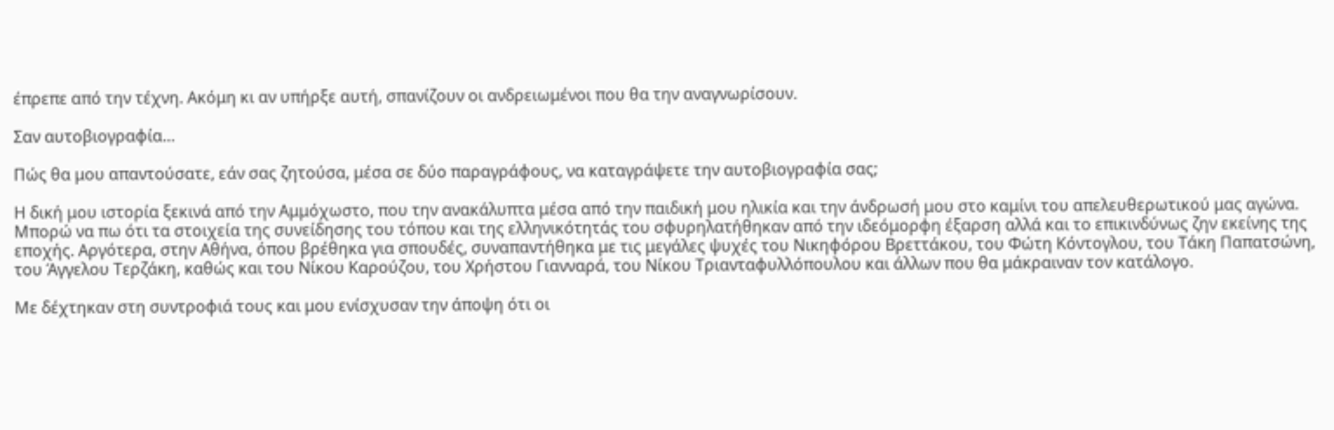έπρεπε από την τέχνη. Ακόμη κι αν υπήρξε αυτή, σπανίζουν οι ανδρειωμένοι που θα την αναγνωρίσουν.

Σαν αυτοβιογραφία…

Πώς θα μου απαντούσατε, εάν σας ζητούσα, μέσα σε δύο παραγράφους, να καταγράψετε την αυτοβιογραφία σας;

Η δική μου ιστορία ξεκινά από την Αμμόχωστο, που την ανακάλυπτα μέσα από την παιδική μου ηλικία και την άνδρωσή μου στο καμίνι του απελευθερωτικού μας αγώνα. Μπορώ να πω ότι τα στοιχεία της συνείδησης του τόπου και της ελληνικότητάς του σφυρηλατήθηκαν από την ιδεόμορφη έξαρση αλλά και το επικινδύνως ζην εκείνης της εποχής. Αργότερα, στην Αθήνα, όπου βρέθηκα για σπουδές, συναπαντήθηκα με τις μεγάλες ψυχές του Νικηφόρου Βρεττάκου, του Φώτη Κόντογλου, του Τάκη Παπατσώνη, του Άγγελου Τερζάκη, καθώς και του Νίκου Καρούζου, του Χρήστου Γιανναρά, του Νίκου Τριανταφυλλόπουλου και άλλων που θα μάκραιναν τον κατάλογο.

Με δέχτηκαν στη συντροφιά τους και μου ενίσχυσαν την άποψη ότι οι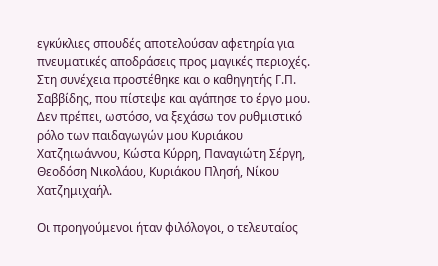εγκύκλιες σπουδές αποτελούσαν αφετηρία για πνευματικές αποδράσεις προς μαγικές περιοχές. Στη συνέχεια προστέθηκε και ο καθηγητής Γ.Π. Σαββίδης, που πίστεψε και αγάπησε το έργο μου. Δεν πρέπει, ωστόσο, να ξεχάσω τον ρυθμιστικό ρόλο των παιδαγωγών μου Κυριάκου Χατζηιωάννου, Κώστα Κύρρη, Παναγιώτη Σέργη, Θεοδόση Νικολάου, Κυριάκου Πλησή, Νίκου Χατζημιχαήλ.

Οι προηγούμενοι ήταν φιλόλογοι, ο τελευταίος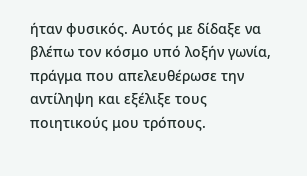ήταν φυσικός. Αυτός με δίδαξε να βλέπω τον κόσμο υπό λοξήν γωνία, πράγμα που απελευθέρωσε την αντίληψη και εξέλιξε τους ποιητικούς μου τρόπους.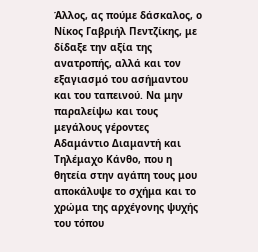Άλλος, ας πούμε δάσκαλος, ο Νίκος Γαβριήλ Πεντζίκης, με δίδαξε την αξία της ανατροπής, αλλά και τον εξαγιασμό του ασήμαντου και του ταπεινού. Να μην παραλείψω και τους μεγάλους γέροντες Αδαμάντιο Διαμαντή και Τηλέμαχο Κάνθο, που η θητεία στην αγάπη τους μου αποκάλυψε το σχήμα και το χρώμα της αρχέγονης ψυχής του τόπου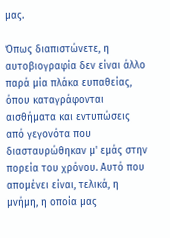μας.

Όπως διαπιστώνετε, η αυτοβιογραφία δεν είναι άλλο παρά μία πλάκα ευπαθείας, όπου καταγράφονται αισθήματα και εντυπώσεις από γεγονότα που διασταυρώθηκαν μ' εμάς στην πορεία του χρόνου. Αυτό που απομένει είναι, τελικά, η μνήμη, η οποία μας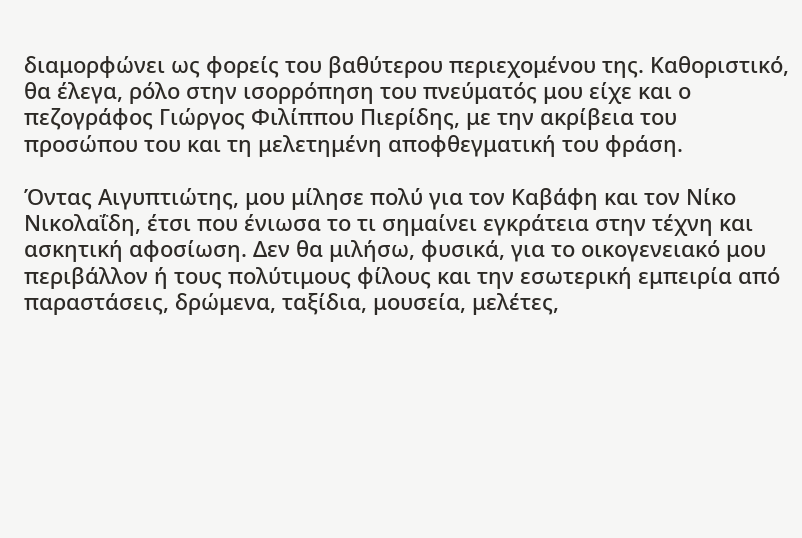διαμορφώνει ως φορείς του βαθύτερου περιεχομένου της. Καθοριστικό, θα έλεγα, ρόλο στην ισορρόπηση του πνεύματός μου είχε και ο πεζογράφος Γιώργος Φιλίππου Πιερίδης, με την ακρίβεια του προσώπου του και τη μελετημένη αποφθεγματική του φράση.

Όντας Αιγυπτιώτης, μου μίλησε πολύ για τον Καβάφη και τον Νίκο Νικολαΐδη, έτσι που ένιωσα το τι σημαίνει εγκράτεια στην τέχνη και ασκητική αφοσίωση. Δεν θα μιλήσω, φυσικά, για το οικογενειακό μου περιβάλλον ή τους πολύτιμους φίλους και την εσωτερική εμπειρία από παραστάσεις, δρώμενα, ταξίδια, μουσεία, μελέτες,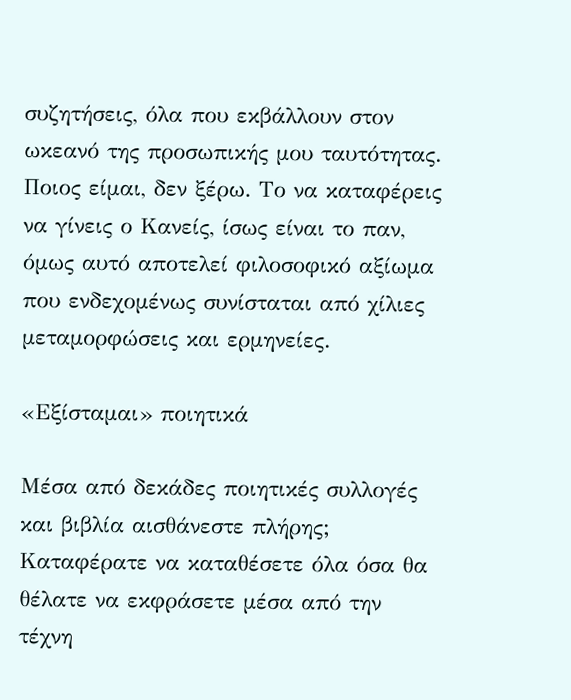συζητήσεις, όλα που εκβάλλουν στον ωκεανό της προσωπικής μου ταυτότητας. Ποιος είμαι, δεν ξέρω. Το να καταφέρεις να γίνεις ο Κανείς, ίσως είναι το παν, όμως αυτό αποτελεί φιλοσοφικό αξίωμα που ενδεχομένως συνίσταται από χίλιες μεταμορφώσεις και ερμηνείες.

«Εξίσταμαι» ποιητικά

Μέσα από δεκάδες ποιητικές συλλογές και βιβλία αισθάνεστε πλήρης; Καταφέρατε να καταθέσετε όλα όσα θα θέλατε να εκφράσετε μέσα από την τέχνη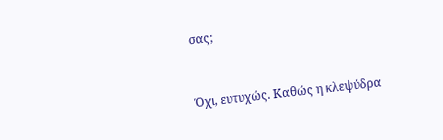σας;


Όχι, ευτυχώς. Καθώς η κλεψύδρα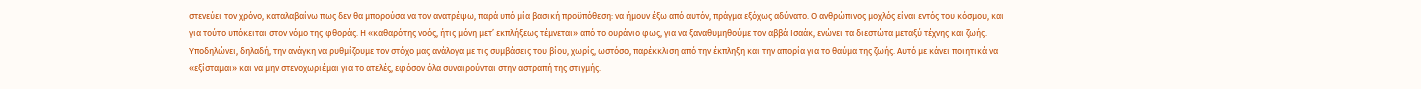στενεύει τον χρόνο, καταλαβαίνω πως δεν θα μπορούσα να τον ανατρέψω, παρά υπό μία βασική προϋπόθεση: να ήμουν έξω από αυτόν, πράγμα εξόχως αδύνατο. Ο ανθρώπινος μοχλός είναι εντός του κόσμου, και για τούτο υπόκειται στον νόμο της φθοράς. Η «καθαρότης νοός, ήτις μόνη μετ’ εκπλήξεως τέμνεται» από το ουράνιο φως, για να ξαναθυμηθούμε τον αββά Ισαάκ, ενώνει τα διεστώτα μεταξύ τέχνης και ζωής. Υποδηλώνει, δηλαδή, την ανάγκη να ρυθμίζουμε τον στόχο μας ανάλογα με τις συμβάσεις του βίου, χωρίς, ωστόσο, παρέκκλιση από την έκπληξη και την απορία για το θαύμα της ζωής. Αυτό με κάνει ποιητικά να «εξίσταμαι» και να μην στενοχωριέμαι για το ατελές, εφόσον όλα συναιρούνται στην αστραπή της στιγμής.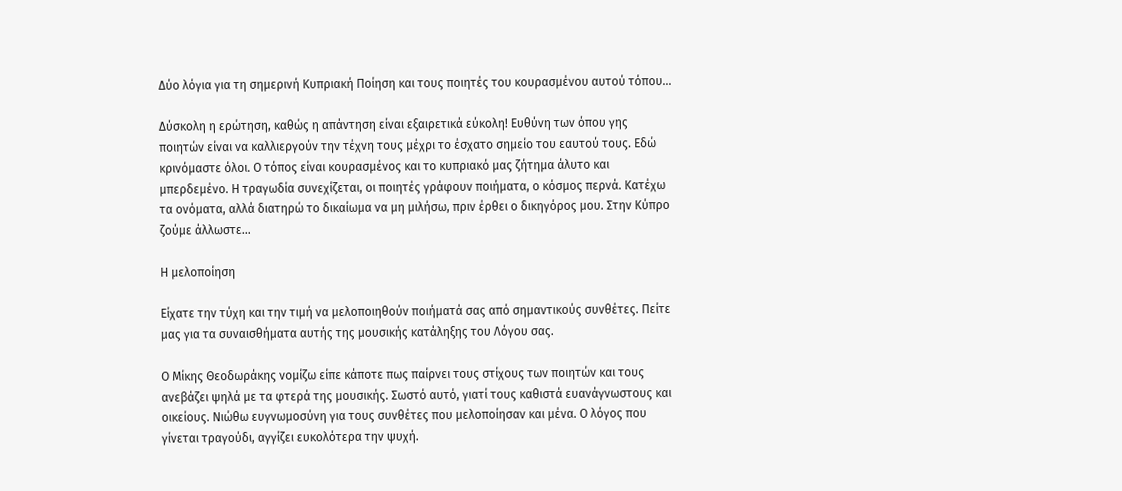Δύο λόγια για τη σημερινή Κυπριακή Ποίηση και τους ποιητές του κουρασμένου αυτού τόπου…

Δύσκολη η ερώτηση, καθώς η απάντηση είναι εξαιρετικά εύκολη! Ευθύνη των όπου γης ποιητών είναι να καλλιεργούν την τέχνη τους μέχρι το έσχατο σημείο του εαυτού τους. Εδώ κρινόμαστε όλοι. Ο τόπος είναι κουρασμένος και το κυπριακό μας ζήτημα άλυτο και μπερδεμένο. Η τραγωδία συνεχίζεται, οι ποιητές γράφουν ποιήματα, ο κόσμος περνά. Κατέχω τα ονόματα, αλλά διατηρώ το δικαίωμα να μη μιλήσω, πριν έρθει ο δικηγόρος μου. Στην Κύπρο ζούμε άλλωστε…

Η μελοποίηση

Είχατε την τύχη και την τιμή να μελοποιηθούν ποιήματά σας από σημαντικούς συνθέτες. Πείτε μας για τα συναισθήματα αυτής της μουσικής κατάληξης του Λόγου σας.

Ο Μίκης Θεοδωράκης νομίζω είπε κάποτε πως παίρνει τους στίχους των ποιητών και τους ανεβάζει ψηλά με τα φτερά της μουσικής. Σωστό αυτό, γιατί τους καθιστά ευανάγνωστους και οικείους. Νιώθω ευγνωμοσύνη για τους συνθέτες που μελοποίησαν και μένα. Ο λόγος που γίνεται τραγούδι, αγγίζει ευκολότερα την ψυχή.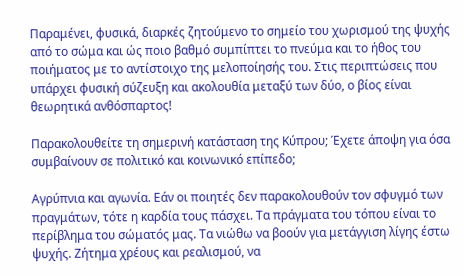Παραμένει, φυσικά, διαρκές ζητούμενο το σημείο του χωρισμού της ψυχής από το σώμα και ώς ποιο βαθμό συμπίπτει το πνεύμα και το ήθος του ποιήματος με το αντίστοιχο της μελοποίησής του. Στις περιπτώσεις που υπάρχει φυσική σύζευξη και ακολουθία μεταξύ των δύο, ο βίος είναι θεωρητικά ανθόσπαρτος!

Παρακολουθείτε τη σημερινή κατάσταση της Κύπρου; Έχετε άποψη για όσα συμβαίνουν σε πολιτικό και κοινωνικό επίπεδο;

Αγρύπνια και αγωνία. Εάν οι ποιητές δεν παρακολουθούν τον σφυγμό των πραγμάτων, τότε η καρδία τους πάσχει. Τα πράγματα του τόπου είναι το περίβλημα του σώματός μας. Τα νιώθω να βοούν για μετάγγιση λίγης έστω ψυχής. Ζήτημα χρέους και ρεαλισμού, να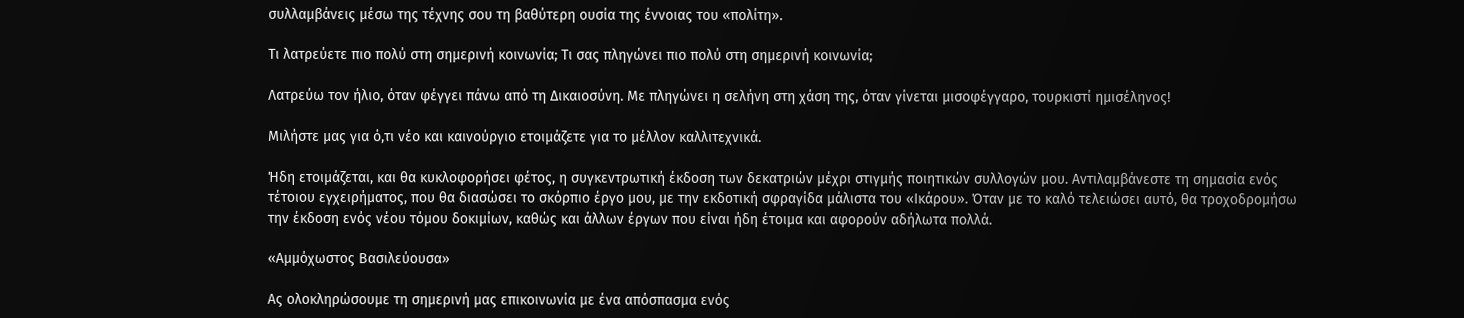συλλαμβάνεις μέσω της τέχνης σου τη βαθύτερη ουσία της έννοιας του «πολίτη».

Τι λατρεύετε πιο πολύ στη σημερινή κοινωνία; Τι σας πληγώνει πιο πολύ στη σημερινή κοινωνία;

Λατρεύω τον ήλιο, όταν φέγγει πάνω από τη Δικαιοσύνη. Με πληγώνει η σελήνη στη χάση της, όταν γίνεται μισοφέγγαρο, τουρκιστί ημισέληνος!

Μιλήστε μας για ό,τι νέο και καινούργιο ετοιμάζετε για το μέλλον καλλιτεχνικά.

Ήδη ετοιμάζεται, και θα κυκλοφορήσει φέτος, η συγκεντρωτική έκδοση των δεκατριών μέχρι στιγμής ποιητικών συλλογών μου. Αντιλαμβάνεστε τη σημασία ενός τέτοιου εγχειρήματος, που θα διασώσει το σκόρπιο έργο μου, με την εκδοτική σφραγίδα μάλιστα του «Ικάρου». Όταν με το καλό τελειώσει αυτό, θα τροχοδρομήσω την έκδοση ενός νέου τόμου δοκιμίων, καθώς και άλλων έργων που είναι ήδη έτοιμα και αφορούν αδήλωτα πολλά.

«Αμμόχωστος Βασιλεύουσα»

Ας ολοκληρώσουμε τη σημερινή μας επικοινωνία με ένα απόσπασμα ενός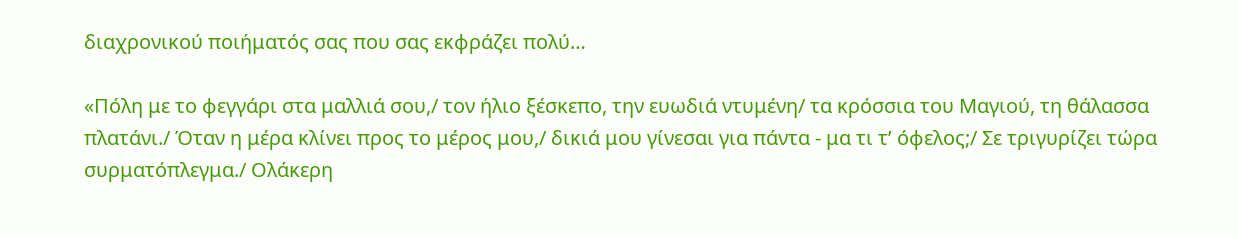διαχρονικού ποιήματός σας που σας εκφράζει πολύ…

«Πόλη με το φεγγάρι στα μαλλιά σου,/ τον ήλιο ξέσκεπο, την ευωδιά ντυμένη/ τα κρόσσια του Μαγιού, τη θάλασσα πλατάνι./ Όταν η μέρα κλίνει προς το μέρος μου,/ δικιά μου γίνεσαι για πάντα - μα τι τ’ όφελος;/ Σε τριγυρίζει τώρα συρματόπλεγμα./ Ολάκερη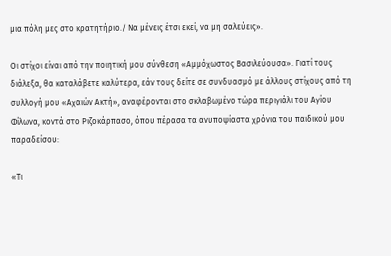μια πόλη μες στο κρατητήριο./ Να μένεις έτσι εκεί, να μη σαλεύεις».

Οι στίχοι είναι από την ποιητική μου σύνθεση «Αμμόχωστος Βασιλεύουσα». Γιατί τους διάλεξα, θα καταλάβετε καλύτερα, εάν τους δείτε σε συνδυασμό με άλλους στίχους από τη συλλογή μου «Αχαιών Ακτή», αναφέρονται στο σκλαβωμένο τώρα περιγιάλι του Αγίου Φίλωνα, κοντά στο Ριζοκάρπασο, όπου πέρασα τα ανυποψίαστα χρόνια του παιδικού μου παραδείσου:

«Τι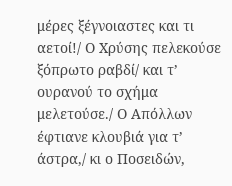μέρες ξέγνοιαστες και τι αετοί!/ Ο Χρύσης πελεκούσε ξόπρωτο ραβδί/ και τ’ ουρανού το σχήμα μελετούσε./ Ο Απόλλων έφτιανε κλουβιά για τ’ άστρα,/ κι ο Ποσειδών,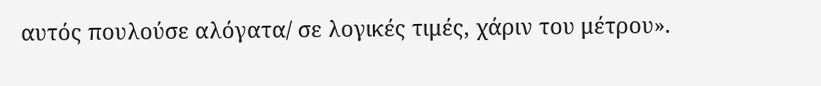αυτός πουλούσε αλόγατα/ σε λογικές τιμές, χάριν του μέτρου».